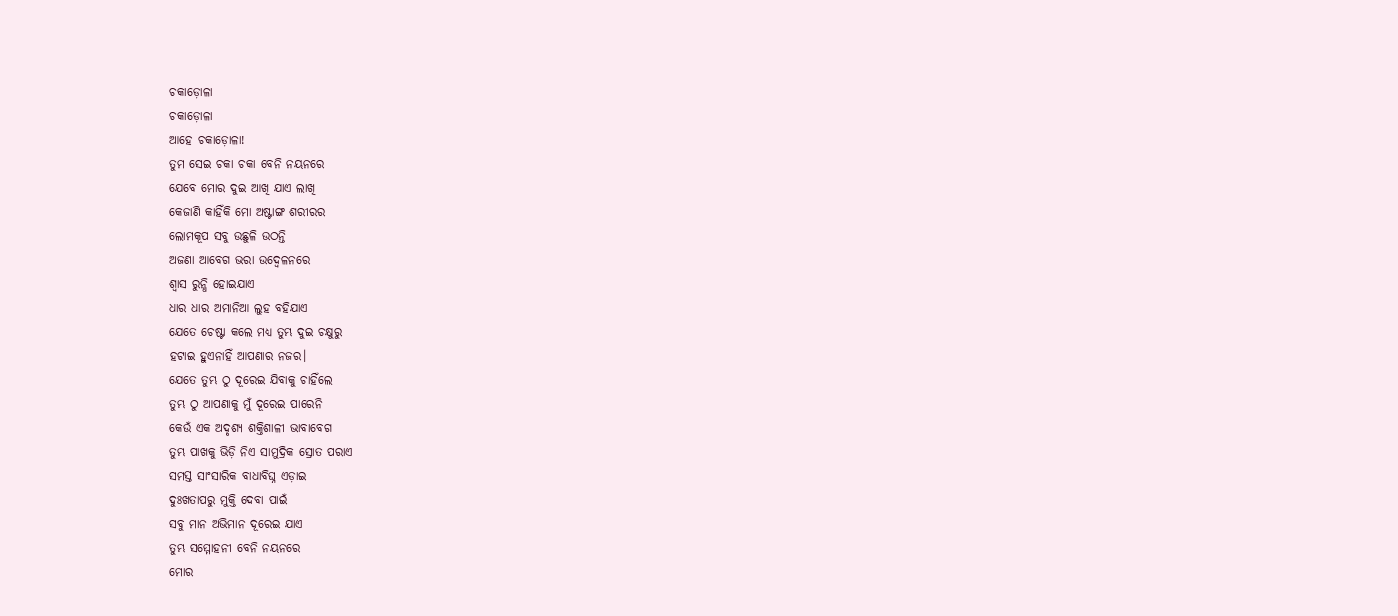ଚକାଡ଼ୋଳା
ଚକାଡ଼ୋଳା
ଆହେ ଚକାଡ଼ୋଳା!
ତୁମ ସେଇ ଚକା ଚକା ବେନି ନୟନରେ
ଯେବେ ମୋର ଦୁଇ ଆଖି ଯାଏ ଲାଖି
କେଜାଣି କାହିଁକି ମୋ ଅଷ୍ଟାଙ୍ଗ ଶରୀରର
ଲୋମକୂପ ସବୁ ଉଛୁଳି ଉଠନ୍ତି
ଅଜଣା ଆବେଗ ଭରା ଉଦ୍ୱେଳନରେ
ଶ୍ବାସ ରୁନ୍ଧି ହୋଇଯାଏ
ଧାର ଧାର ଅମାନିଆ ଲୁହ ବହିଯାଏ
ଯେତେ ଚେଷ୍ଟା କଲେ ମଧ୍ୟ ତୁମ୍ଭ ଦୁଇ ଚକ୍ଷୁରୁ
ହଟାଇ ହୁଏନାହିଁ ଆପଣାର ନଜର।
ଯେତେ ତୁମ୍ଭ ଠୁ ଦୂରେଇ ଯିବାକୁ ଚାହିଁଲେ
ତୁମ୍ଭ ଠୁ ଆପଣାକୁ ମୁଁ ଦୂରେଇ ପାରେନି
କେଉଁ ଏକ ଅଦୃଶ୍ୟ ଶକ୍ତିଶାଳୀ ଭାବାବେଗ
ତୁମ୍ଭ ପାଖକୁ ଭିଡ଼ି ନିଏ ସାମୁଦ୍ରିକ ସ୍ରୋତ ପରାଏ
ସମସ୍ତ ସାଂସାରିକ ବାଧାବିଘ୍ନ ଏଡ଼ାଇ
ଦୁଃଖତାପରୁ ମୁକ୍ତି ଦେବା ପାଇଁ
ସବୁ ମାନ ଅଭିମାନ ଦୂରେଇ ଯାଏ
ତୁମ୍ଭ ସମ୍ମୋହନୀ ବେନି ନୟନରେ
ମୋର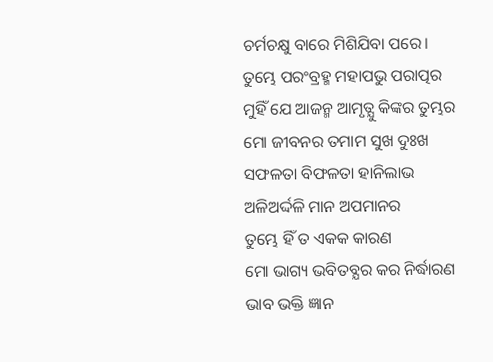ଚର୍ମଚକ୍ଷୁ ବାରେ ମିଶିଯିବା ପରେ।
ତୁମ୍ଭେ ପରଂବ୍ରହ୍ମ ମହାପଭୁ ପରାତ୍ପର
ମୁହିଁ ଯେ ଆଜନ୍ମ ଆମୃତ୍ଯୁ କିଙ୍କର ତୁମ୍ଭର
ମୋ ଜୀବନର ତମାମ ସୁଖ ଦୁଃଖ
ସଫଳତା ବିଫଳତା ହାନିଲାଭ
ଅଳିଅର୍ଦ୍ଦଳି ମାନ ଅପମାନର
ତୁମ୍ଭେ ହିଁ ତ ଏକକ କାରଣ
ମୋ ଭାଗ୍ୟ ଭବିତବ୍ଯର କର ନିର୍ଦ୍ଧାରଣ
ଭାବ ଭକ୍ତି ଜ୍ଞାନ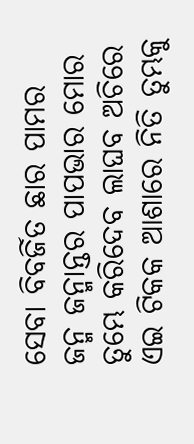ସେବା ବିବର୍ଜିତ ଛାର ପାମର
ଜନ୍ମ ଜନ୍ମାନ୍ତର ପାପଭାର ମୋର
ତୁମ୍ଭେ କରିଦେବ ଲାଘବ ଅଚିରେ
ଏଇ ଟିକକ ଆଶାରେ ନିତି ତୁମ୍ଭକୁ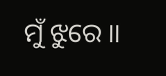ମୁଁ ଝୁରେ ।।